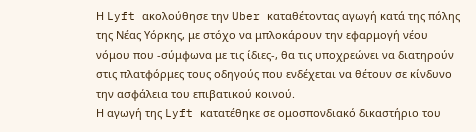Η Lyft ακολούθησε την Uber καταθέτοντας αγωγή κατά της πόλης της Νέας Υόρκης, με στόχο να μπλοκάρουν την εφαρμογή νέου νόμου που -σύμφωνα με τις ίδιες-, θα τις υποχρεώνει να διατηρούν στις πλατφόρμες τους οδηγούς που ενδέχεται να θέτουν σε κίνδυνο την ασφάλεια του επιβατικού κοινού.
Η αγωγή της Lyft κατατέθηκε σε ομοσπονδιακό δικαστήριο του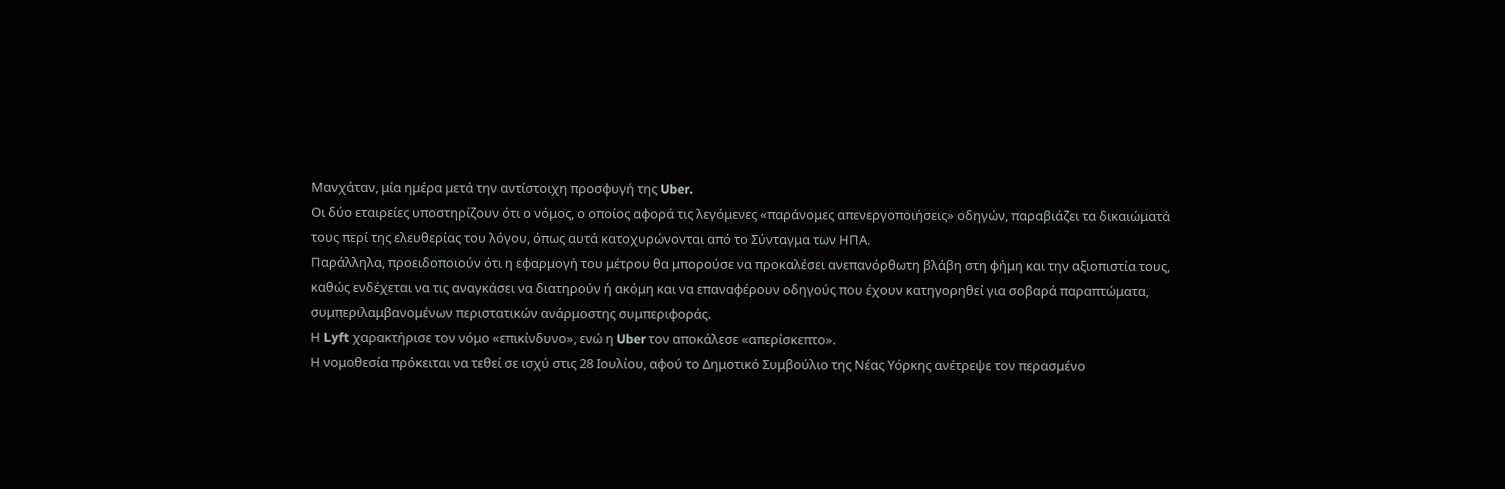Μανχάταν, μία ημέρα μετά την αντίστοιχη προσφυγή της Uber.
Οι δύο εταιρείες υποστηρίζουν ότι ο νόμος, ο οποίος αφορά τις λεγόμενες «παράνομες απενεργοποιήσεις» οδηγών, παραβιάζει τα δικαιώματά τους περί της ελευθερίας του λόγου, όπως αυτά κατοχυρώνονται από το Σύνταγμα των ΗΠΑ.
Παράλληλα, προειδοποιούν ότι η εφαρμογή του μέτρου θα μπορούσε να προκαλέσει ανεπανόρθωτη βλάβη στη φήμη και την αξιοπιστία τους, καθώς ενδέχεται να τις αναγκάσει να διατηρούν ή ακόμη και να επαναφέρουν οδηγούς που έχουν κατηγορηθεί για σοβαρά παραπτώματα, συμπεριλαμβανομένων περιστατικών ανάρμοστης συμπεριφοράς.
Η Lyft χαρακτήρισε τον νόμο «επικίνδυνο», ενώ η Uber τον αποκάλεσε «απερίσκεπτο».
Η νομοθεσία πρόκειται να τεθεί σε ισχύ στις 28 Ιουλίου, αφού το Δημοτικό Συμβούλιο της Νέας Υόρκης ανέτρεψε τον περασμένο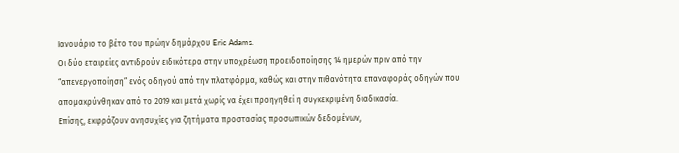Ιανουάριο το βέτο του πρώην δημάρχου Eric Adams.
Οι δύο εταιρείες αντιδρούν ειδικότερα στην υποχρέωση προειδοποίησης 14 ημερών πριν από την “απενεργοποίηση” ενός οδηγού από την πλατφόρμα, καθώς και στην πιθανότητα επαναφοράς οδηγών που απομακρύνθηκαν από το 2019 και μετά χωρίς να έχει προηγηθεί η συγκεκριμένη διαδικασία.
Επίσης, εκφράζουν ανησυχίες για ζητήματα προστασίας προσωπικών δεδομένων,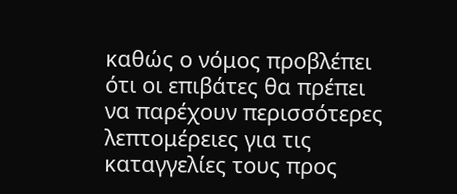καθώς ο νόμος προβλέπει ότι οι επιβάτες θα πρέπει να παρέχουν περισσότερες λεπτομέρειες για τις καταγγελίες τους προς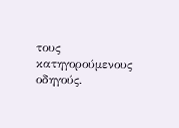τους κατηγορούμενους οδηγούς.